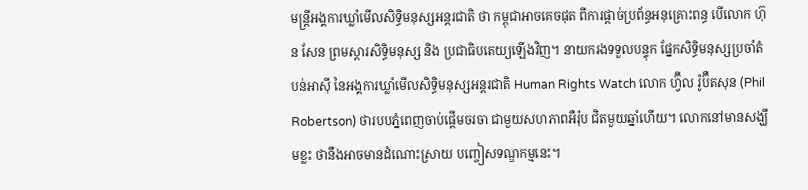មន្ត្រីអង្គការឃ្លាំមើលសិទ្ធិមនុស្សអន្តរជាតិ ថា កម្ពុជាអាចគេចផុត ពីការផ្តាច់ប្រព័ន្ធអនុគ្រោះពន្ធ បើលោក ហ៊ុន សែន ព្រមស្ដារសិទ្ធិមនុស្ស និង ប្រជាធិបតេយ្យឡើងវិញ។ នាយករងទទួលបន្ទុក ផ្នែកសិទ្ធិមនុស្សប្រចាំតំបន់អាស៊ី នៃអង្គការឃ្លាំមើលសិទ្ធិមនុស្សអន្តរជាតិ Human Rights Watch លោក ហ្វ៊ីល រ៉ូប៊ឺតសុន (Phil Robertson) ថារបបភ្នំពេញចាប់ផ្ដើមចរចា ជាមួយសហភាពអឺរ៉ុប ជិតមួយឆ្នាំហើយ។ លោកនៅមានសង្ឃឹមខ្លះ ថានឹងអាចមានដំណោះស្រាយ បញ្ចៀសទណ្ឌកម្មនេះ។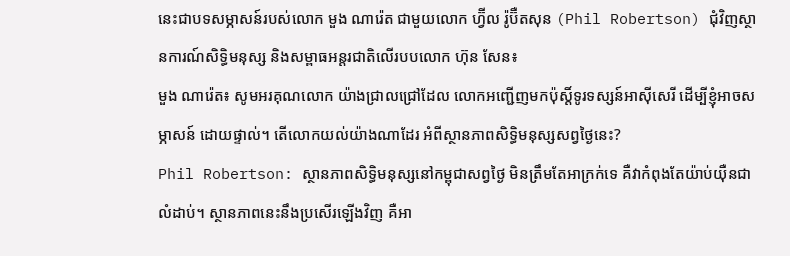នេះជាបទសម្ភាសន៍របស់លោក មួង ណារ៉េត ជាមួយលោក ហ្វ៊ីល រ៉ូប៊ឺតសុន (Phil Robertson) ជុំវិញស្ថានការណ៍សិទ្ធិមនុស្ស និងសម្ពាធអន្តរជាតិលើរបបលោក ហ៊ុន សែន៖
មួង ណារ៉េត៖ សូមអរគុណលោក យ៉ាងជ្រាលជ្រៅដែល លោកអញ្ជើញមកប៉ុស្តិ៍ទូរទស្សន៍អាស៊ីសេរី ដើម្បីខ្ញុំអាចសម្ភាសន៍ ដោយផ្ទាល់។ តើលោកយល់យ៉ាងណាដែរ អំពីស្ថានភាពសិទ្ធិមនុស្សសព្វថ្ងៃនេះ?
Phil Robertson: ស្ថានភាពសិទ្ធិមនុស្សនៅកម្ពុជាសព្វថ្ងៃ មិនត្រឹមតែអាក្រក់ទេ គឺវាកំពុងតែយ៉ាប់យ៉ឺនជាលំដាប់។ ស្ថានភាពនេះនឹងប្រសើរឡើងវិញ គឺអា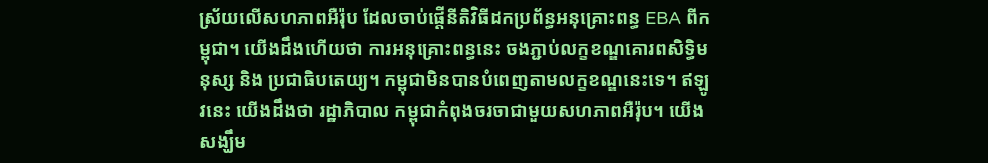ស្រ័យលើសហភាពអឺរ៉ុប ដែលចាប់ផ្តើនីតិវិធីដកប្រព័ន្ធអនុគ្រោះពន្ធ EBA ពីកម្ពុជា។ យើងដឹងហើយថា ការអនុគ្រោះពន្ធនេះ ចងភ្ជាប់លក្ខខណ្ឌគោរពសិទ្ធិមនុស្ស និង ប្រជាធិបតេយ្យ។ កម្ពុជាមិនបានបំពេញតាមលក្ខខណ្ឌនេះទេ។ ឥឡូវនេះ យើងដឹងថា រដ្ឋាភិបាល កម្ពុជាកំពុងចរចាជាមួយសហភាពអឺរ៉ុប។ យើងសង្ឃឹម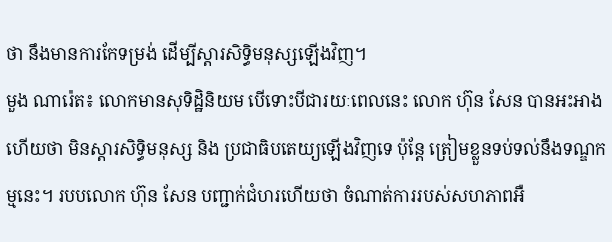ថា នឹងមានការកែទម្រង់ ដើម្បីស្ដារសិទ្ធិមនុស្សឡើងវិញ។
មួង ណារ៉េត៖ លោកមានសុទិដ្ឋិនិយម បើទោះបីជារយៈពេលនេះ លោក ហ៊ុន សែន បានអះអាងហើយថា មិនស្ដារសិទ្ធិមនុស្ស និង ប្រជាធិបតេយ្យឡើងវិញទេ ប៉ុន្តែ ត្រៀមខ្លួនទប់ទល់នឹងទណ្ឌកម្មនេះ។ របបលោក ហ៊ុន សែន បញ្ជាក់ជំហរហើយថា ចំណាត់ការរបស់សហភាពអឺ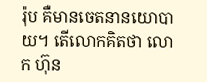រ៉ុប គឺមានចេតនានយោបាយ។ តើលោកគិតថា លោក ហ៊ុន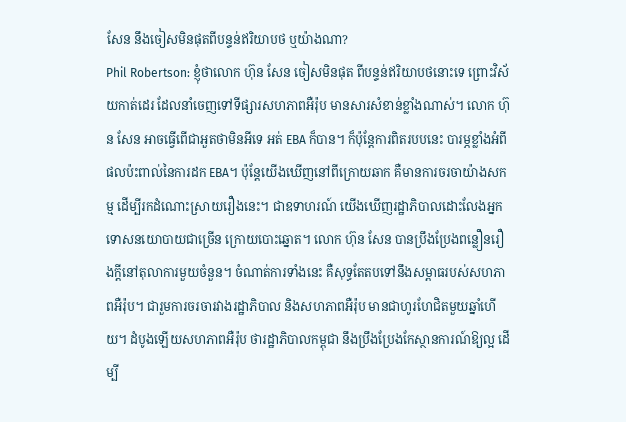សែន នឹងចៀសមិនផុតពីបន្ទន់ឥរិយាបថ ឬយ៉ាងណា?
Phil Robertson: ខ្ញុំថាលោក ហ៊ុន សែន ចៀសមិនផុត ពីបន្ទន់ឥរិយាបថនោះទេ ព្រោះវិស័យកាត់ដេរ ដែលនាំចេញទៅទីផ្សារសហភាពអឺរ៉ុប មានសារសំខាន់ខ្លាំងណាស់។ លោក ហ៊ុន សែន អាចធ្វើពើជាអួតថាមិនអីទេ អត់ EBA ក៏បាន។ ក៏ប៉ុន្តែការពិតរបបនេះ បារម្ភខ្លាំងអំពីផលប៉ះពាល់នៃការដក EBA។ ប៉ុន្តែយើងឃើញនៅពីក្រោយឆាក គឺមានការចរចាយ៉ាងសកម្ម ដើម្បីរកដំណោះស្រាយរឿងនេះ។ ជាឧទាហរណ៍ យើងឃើញរដ្ឋាភិបាលដោះលែងអ្នកទោសនយោបាយជាច្រើន ក្រោយបោះឆ្នោត។ លោក ហ៊ុន សែន បានប្រឹងប្រែងពន្លឿនរឿងក្តីនៅតុលាការមួយចំនួន។ ចំណាត់ការទាំងនេះ គឺសុទ្ធតែតបទៅនឹងសម្ពាធរបស់សហភាពអឺរ៉ុប។ ជារួមការចរចារវាងរដ្ឋាភិបាល និងសហភាពអឺរ៉ុប មានជាហូរហែជិតមួយឆ្នាំហើយ។ ដំបូងឡើយសហភាពអឺរ៉ុប ថារដ្ឋាភិបាលកម្ពុជា នឹងប្រឹងប្រែងកែស្ថានការណ៍ឱ្យល្អ ដើម្បី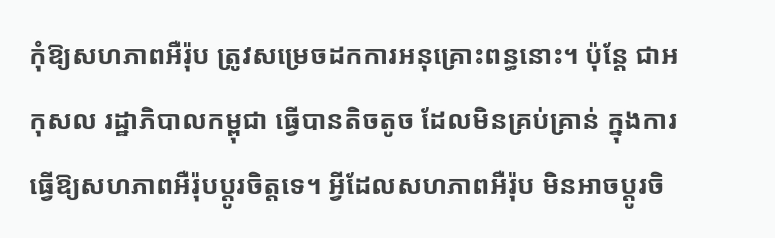កុំឱ្យសហភាពអឺរ៉ុប ត្រូវសម្រេចដកការអនុគ្រោះពន្ធនោះ។ ប៉ុន្តែ ជាអកុសល រដ្ឋាភិបាលកម្ពុជា ធ្វើបានតិចតូច ដែលមិនគ្រប់គ្រាន់ ក្នុងការធ្វើឱ្យសហភាពអឺរ៉ុបប្តូរចិត្តទេ។ អ្វីដែលសហភាពអឺរ៉ុប មិនអាចប្តូរចិ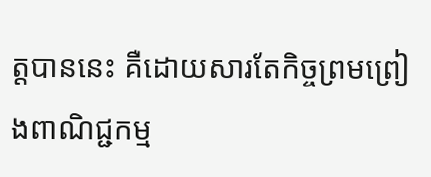ត្តបាននេះ គឺដោយសារតែកិច្ចព្រមព្រៀងពាណិជ្ជកម្ម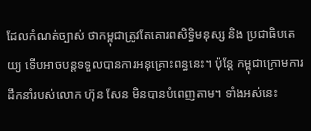ដែលកំណត់ច្បាស់ ថាកម្ពុជាត្រូវតែគោរពសិទ្ធិមនុស្ស និង ប្រជាធិបតេយ្យ ទើបអាចបន្តទទួលបានការអនុគ្រោះពន្ធនេះ។ ប៉ុន្តែ កម្ពុជាក្រោមការដឹកនាំរបស់លោក ហ៊ុន សែន មិនបានបំពេញតាម។ ទាំងអស់នេះ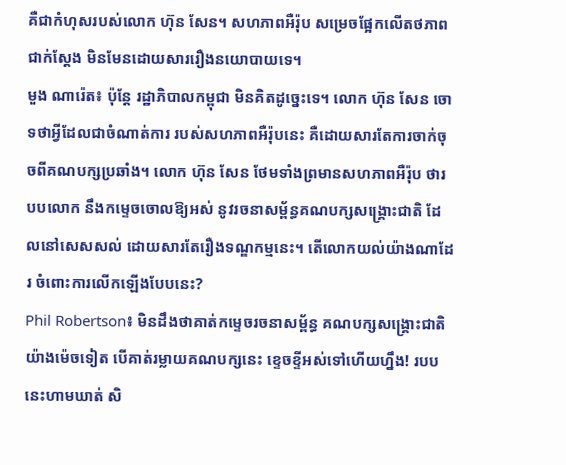គឺជាកំហុសរបស់លោក ហ៊ុន សែន។ សហភាពអឺរ៉ុប សម្រេចផ្អែកលើតថភាពជាក់ស្ដែង មិនមែនដោយសាររឿងនយោបាយទេ។
មួង ណារ៉េត៖ ប៉ុន្តែ រដ្ឋាភិបាលកម្ពុជា មិនគិតដូច្នេះទេ។ លោក ហ៊ុន សែន ចោទថាអ្វីដែលជាចំណាត់ការ របស់សហភាពអឺរ៉ុបនេះ គឺដោយសារតែការចាក់ចុចពីគណបក្សប្រឆាំង។ លោក ហ៊ុន សែន ថែមទាំងព្រមានសហភាពអឺរ៉ុប ថារបបលោក នឹងកម្ទេចចោលឱ្យអស់ នូវរចនាសម្ព័ន្ធគណបក្សសង្គ្រោះជាតិ ដែលនៅសេសសល់ ដោយសារតែរឿងទណ្ឌកម្មនេះ។ តើលោកយល់យ៉ាងណាដែរ ចំពោះការលើកឡើងបែបនេះ?
Phil Robertson៖ មិនដឹងថាគាត់កម្ទេចរចនាសម្ព័ន្ធ គណបក្សសង្គ្រោះជាតិយ៉ាងម៉េចទៀត បើគាត់រម្លាយគណបក្សនេះ ខ្ទេចខ្ទីអស់ទៅហើយហ្នឹង! របបនេះហាមឃាត់ សិ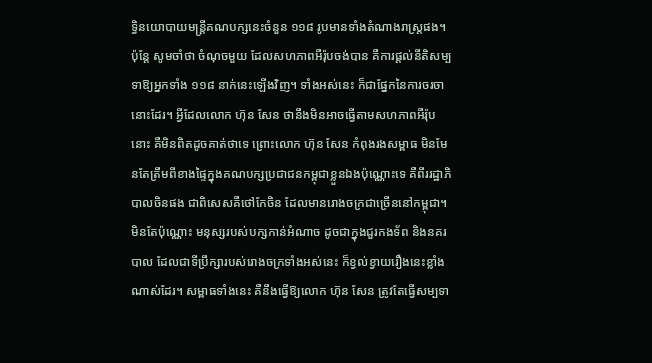ទ្ធិនយោបាយមន្ត្រីគណបក្សនេះចំនួន ១១៨ រូបមានទាំងតំណាងរាស្ត្រផង។ ប៉ុន្តែ សូមចាំថា ចំណុចមួយ ដែលសហភាពអឺរ៉ុបចង់បាន គឺការផ្តល់នីតិសម្បទាឱ្យអ្នកទាំង ១១៨ នាក់នេះឡើងវិញ។ ទាំងអស់នេះ ក៏ជាផ្នែកនៃការចរចានោះដែរ។ អ្វីដែលលោក ហ៊ុន សែន ថានឹងមិនអាចធ្វើតាមសហភាពអឺរ៉ុបនោះ គឺមិនពិតដូចគាត់ថាទេ ព្រោះលោក ហ៊ុន សែន កំពុងរងសម្ពាធ មិនមែនតែត្រឹមពីខាងផ្ទៃក្នុងគណបក្សប្រជាជនកម្ពុជាខ្លួនឯងប៉ុណ្ណោះទេ គឺពីររដ្ឋាភិបាលចិនផង ជាពិសេសគឺថៅកែចិន ដែលមានរោងចក្រជាច្រើននៅកម្ពុជា។ មិនតែប៉ុណ្ណោះ មនុស្សរបស់បក្សកាន់អំណាច ដូចជាក្នុងជួរកងទ័ព និងនគរបាល ដែលជាទីប្រឹក្សារបស់រោងចក្រទាំងអស់នេះ ក៏ខ្វល់ខ្វាយរឿងនេះខ្លាំងណាស់ដែរ។ សម្ពាធទាំងនេះ គឺនឹងធ្វើឱ្យលោក ហ៊ុន សែន ត្រូវតែធ្វើសម្បទា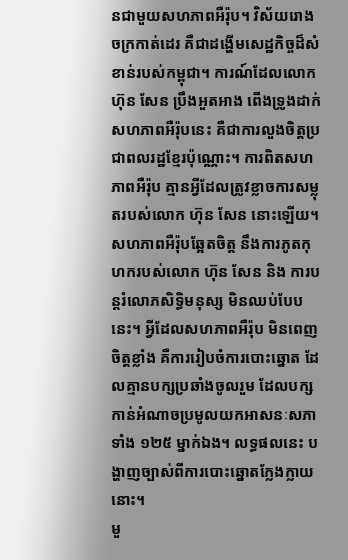នជាមួយសហភាពអឺរ៉ុប។ វិស័យរោងចក្រកាត់ដេរ គឺជាដង្ហើមសេដ្ឋកិច្ចដ៏សំខាន់របស់កម្ពុជា។ ការណ៍ដែលលោក ហ៊ុន សែន ប្រឹងអួតអាង ពើងទ្រូងដាក់សហភាពអឺរ៉ុបនេះ គឺជាការលួងចិត្តប្រជាពលរដ្ឋខ្មែរប៉ុណ្ណោះ។ ការពិតសហភាពអឺរ៉ុប គ្មានអ្វីដែលត្រូវខ្លាចការសម្លុតរបស់លោក ហ៊ុន សែន នោះឡើយ។ សហភាពអឺរ៉ុបឆ្អែតចិត្ត នឹងការភូតកុហករបស់លោក ហ៊ុន សែន និង ការបន្តរំលោភសិទ្ធិមនុស្ស មិនឈប់បែបនេះ។ អ្វីដែលសហភាពអឺរ៉ុប មិនពេញចិត្តខ្លាំង គឺការរៀបចំការបោះឆ្នោត ដែលគ្មានបក្សប្រឆាំងចូលរួម ដែលបក្សកាន់អំណាចប្រមូលយកអាសនៈសភាទាំង ១២៥ ម្នាក់ឯង។ លទ្ធផលនេះ បង្ហាញច្បាស់ពីការបោះឆ្នោតក្លែងក្លាយនោះ។
មួ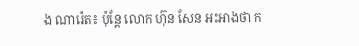ង ណារ៉េត៖ ប៉ុន្តែ លោក ហ៊ុន សែន អះអាងថា ក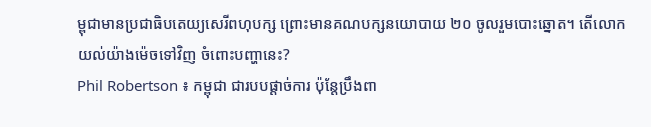ម្ពុជាមានប្រជាធិបតេយ្យសេរីពហុបក្ស ព្រោះមានគណបក្សនយោបាយ ២០ ចូលរួមបោះឆ្នោត។ តើលោកយល់យ៉ាងម៉េចទៅវិញ ចំពោះបញ្ហានេះ?
Phil Robertson ៖ កម្ពុជា ជារបបផ្ដាច់ការ ប៉ុន្តែប្រឹងពា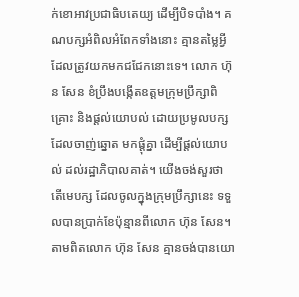ក់ខោអាវប្រជាធិបតេយ្យ ដើម្បីបិទបាំង។ គណបក្សអំពិលអំពែកទាំងនោះ គ្មានតម្លៃអ្វី ដែលត្រូវយកមកជជែកនោះទេ។ លោក ហ៊ុន សែន ខំប្រឹងបង្កើតឧត្ដមក្រុមប្រឹក្សាពិគ្រោះ និងផ្ដល់យោបល់ ដោយប្រមូលបក្សដែលចាញ់ឆ្នោត មកផ្ដុំគ្នា ដើម្បីផ្ដល់យោបល់ ដល់រដ្ឋាភិបាលគាត់។ យើងចង់សួរថា តើមេបក្ស ដែលចូលក្នុងក្រុមប្រឹក្សានេះ ទទួលបានប្រាក់ខែប៉ុន្មានពីលោក ហ៊ុន សែន។ តាមពិតលោក ហ៊ុន សែន គ្មានចង់បានយោ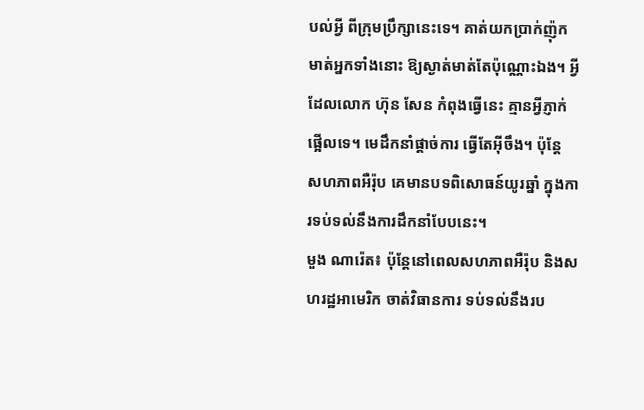បល់អ្វី ពីក្រុមប្រឹក្សានេះទេ។ គាត់យកប្រាក់ញ៉ុកមាត់អ្នកទាំងនោះ ឱ្យស្ងាត់មាត់តែប៉ុណ្ណោះឯង។ អ្វីដែលលោក ហ៊ុន សែន កំពុងធ្វើនេះ គ្មានអ្វីភ្ញាក់ផ្អើលទេ។ មេដឹកនាំផ្ដាច់ការ ធ្វើតែអ៊ីចឹង។ ប៉ុន្តែ សហភាពអឺរ៉ុប គេមានបទពិសោធន៍យូរឆ្នាំ ក្នុងការទប់ទល់នឹងការដឹកនាំបែបនេះ។
មួង ណារ៉េត៖ ប៉ុន្តែនៅពេលសហភាពអឺរ៉ុប និងសហរដ្ឋអាមេរិក ចាត់វិធានការ ទប់ទល់នឹងរប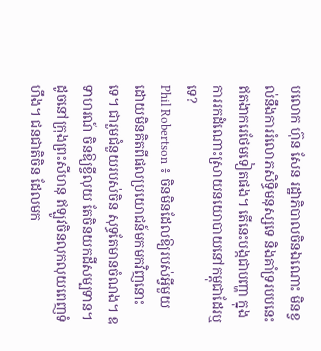បលោក ហ៊ុន សែន រដ្ឋាភិបាលចិនឯណោះ មិនខ្វល់នឹងការរំលោភសិទ្ធិមនុស្សទេ និងគាំទ្ររបបនេះឥតងាករេថែមទៀតផង។ តើនេះបង្កជាបញ្ហា ក្នុងការរកដំណោះស្រាយនយោបាយនៅកម្ពុជាដែរឬទេ?
Phil Robertson ៖ ចិនមិនដែលឱ្យរបស់អ្វីមួយ ដោយមិនគិតពីផលប្រយោជន៍មកមកវិញនោះទេ។ ជារួមជំនួយរបស់ចិន សុទ្ធតែមានចំណង។ ឧទាហរណ៍ ចិនឱ្យខ្ចីលុយ តែចិនយកដីសម្បទាន។ ដូចនៅក្រុងព្រះសីហនុ ឥឡូវចិនលុកលុយពេញទំហឹង។ ជនជាតិចិន ដែលមក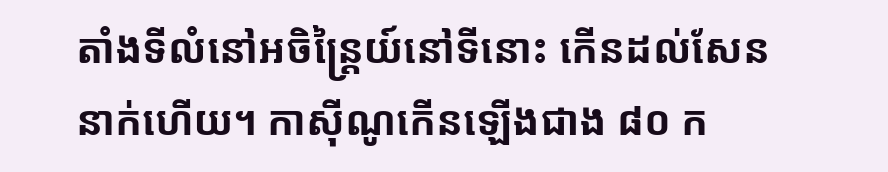តាំងទីលំនៅអចិន្ត្រៃយ៍នៅទីនោះ កើនដល់សែននាក់ហើយ។ កាស៊ីណូកើនឡើងជាង ៨០ ក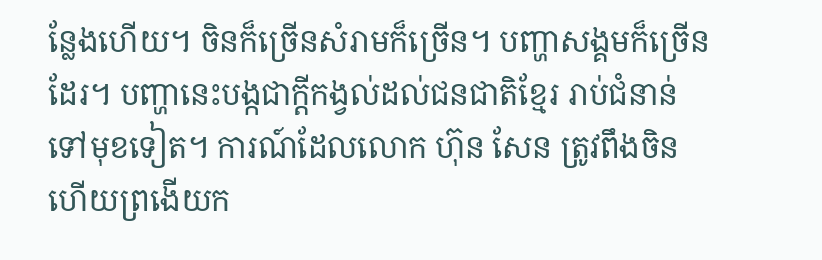ន្លែងហើយ។ ចិនក៏ច្រើនសំរាមក៏ច្រើន។ បញ្ហាសង្គមក៏ច្រើនដែរ។ បញ្ហានេះបង្កជាក្តីកង្វល់ដល់ជនជាតិខ្មែរ រាប់ជំនាន់ទៅមុខទៀត។ ការណ៍ដែលលោក ហ៊ុន សែន ត្រូវពឹងចិន ហើយព្រងើយក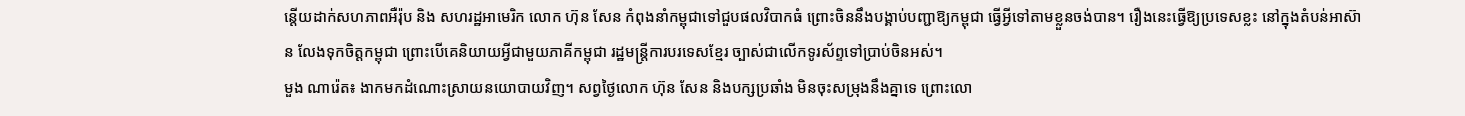ន្តើយដាក់សហភាពអឺរ៉ុប និង សហរដ្ឋអាមេរិក លោក ហ៊ុន សែន កំពុងនាំកម្ពុជាទៅជួបផលវិបាកធំ ព្រោះចិននឹងបង្គាប់បញ្ជាឱ្យកម្ពុជា ធ្វើអ្វីទៅតាមខ្លួនចង់បាន។ រឿងនេះធ្វើឱ្យប្រទេសខ្លះ នៅក្នុងតំបន់អាស៊ាន លែងទុកចិត្តកម្ពុជា ព្រោះបើគេនិយាយអ្វីជាមួយភាគីកម្ពុជា រដ្ឋមន្ត្រីការបរទេសខ្មែរ ច្បាស់ជាលើកទូរស័ព្ទទៅប្រាប់ចិនអស់។
មួង ណារ៉េត៖ ងាកមកដំណោះស្រាយនយោបាយវិញ។ សព្វថ្ងៃលោក ហ៊ុន សែន និងបក្សប្រឆាំង មិនចុះសម្រុងនឹងគ្នាទេ ព្រោះលោ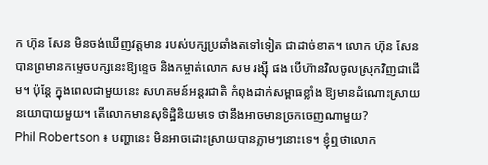ក ហ៊ុន សែន មិនចង់ឃើញវត្តមាន របស់បក្សប្រឆាំងតទៅទៀត ជាដាច់ខាត។ លោក ហ៊ុន សែន បានព្រមានកម្ទេចបក្សនេះឱ្យខ្ទេច និងកម្ចាត់លោក សម រង្ស៊ី ផង បើហ៊ានវិលចូលស្រុកវិញជាដើម។ ប៉ុន្តែ ក្នុងពេលជាមួយនេះ សហគមន៍អន្តរជាតិ កំពុងដាក់សម្ពាធខ្លាំង ឱ្យមានដំណោះស្រាយនយោបាយមួយ។ តើលោកមានសុទិដ្ឋិនិយមទេ ថានឹងអាចមានច្រកចេញណាមួយ?
Phil Robertson ៖ បញ្ហានេះ មិនអាចដោះស្រាយបានភ្លាមៗនោះទេ។ ខ្ញុំឮថាលោក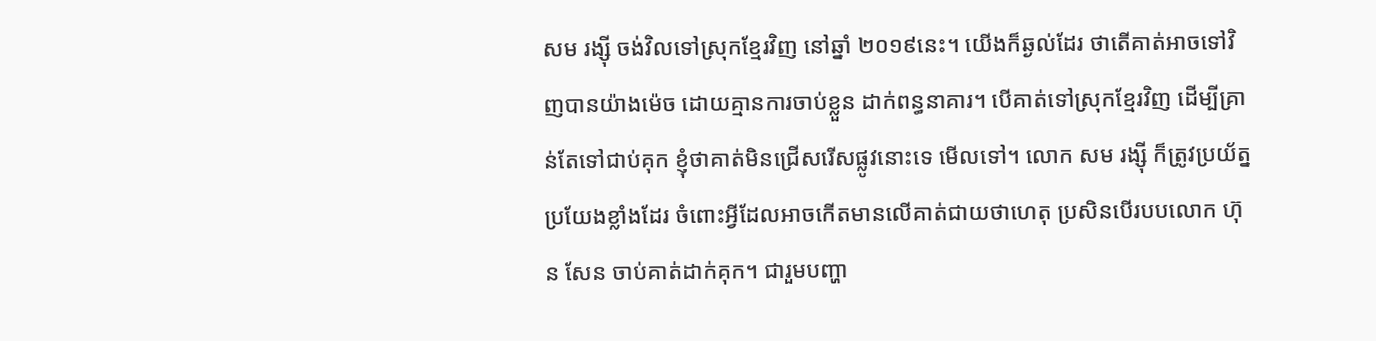សម រង្ស៊ី ចង់វិលទៅស្រុកខ្មែរវិញ នៅឆ្នាំ ២០១៩នេះ។ យើងក៏ឆ្ងល់ដែរ ថាតើគាត់អាចទៅវិញបានយ៉ាងម៉េច ដោយគ្មានការចាប់ខ្លួន ដាក់ពន្ធនាគារ។ បើគាត់ទៅស្រុកខ្មែរវិញ ដើម្បីគ្រាន់តែទៅជាប់គុក ខ្ញុំថាគាត់មិនជ្រើសរើសផ្លូវនោះទេ មើលទៅ។ លោក សម រង្ស៊ី ក៏ត្រូវប្រយ័ត្នប្រយែងខ្លាំងដែរ ចំពោះអ្វីដែលអាចកើតមានលើគាត់ជាយថាហេតុ ប្រសិនបើរបបលោក ហ៊ុន សែន ចាប់គាត់ដាក់គុក។ ជារួមបញ្ហា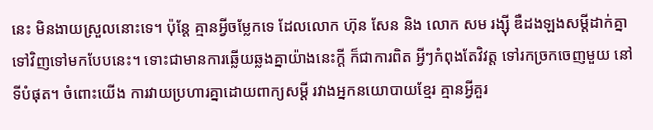នេះ មិនងាយស្រួលនោះទេ។ ប៉ុន្តែ គ្មានអ្វីចម្លែកទេ ដែលលោក ហ៊ុន សែន និង លោក សម រង្ស៊ី ឌឺដងឡងសម្ដីដាក់គ្នាទៅវិញទៅមកបែបនេះ។ ទោះជាមានការឆ្លើយឆ្លងគ្នាយ៉ាងនេះក្តី ក៏ជាការពិត អ្វីៗកំពុងតែវិវត្ត ទៅរកច្រកចេញមួយ នៅទីបំផុត។ ចំពោះយើង ការវាយប្រហារគ្នាដោយពាក្យសម្តី រវាងអ្នកនយោបាយខ្មែរ គ្មានអ្វីគួរ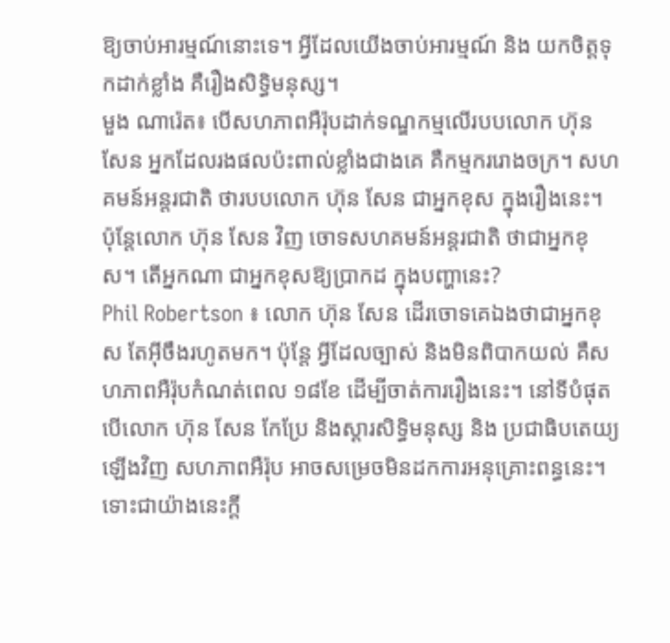ឱ្យចាប់អារម្មណ៍នោះទេ។ អ្វីដែលយើងចាប់អារម្មណ៍ និង យកចិត្តទុកដាក់ខ្លាំង គឺរឿងសិទ្ធិមនុស្ស។
មួង ណារ៉េត៖ បើសហភាពអឺរ៉ុបដាក់ទណ្ឌកម្មលើរបបលោក ហ៊ុន សែន អ្នកដែលរងផលប៉ះពាល់ខ្លាំងជាងគេ គឺកម្មកររោងចក្រ។ សហគមន៍អន្តរជាតិ ថារបបលោក ហ៊ុន សែន ជាអ្នកខុស ក្នុងរឿងនេះ។ ប៉ុន្តែលោក ហ៊ុន សែន វិញ ចោទសហគមន៍អន្តរជាតិ ថាជាអ្នកខុស។ តើអ្នកណា ជាអ្នកខុសឱ្យប្រាកដ ក្នុងបញ្ហានេះ?
Phil Robertson ៖ លោក ហ៊ុន សែន ដើរចោទគេឯងថាជាអ្នកខុស តែអ៊ីចឹងរហូតមក។ ប៉ុន្តែ អ្វីដែលច្បាស់ និងមិនពិបាកយល់ គឺសហភាពអឺរ៉ុបកំណត់ពេល ១៨ខែ ដើម្បីចាត់ការរឿងនេះ។ នៅទីបំផុត បើលោក ហ៊ុន សែន កែប្រែ និងស្តារសិទ្ធិមនុស្ស និង ប្រជាធិបតេយ្យឡើងវិញ សហភាពអឺរ៉ុប អាចសម្រេចមិនដកការអនុគ្រោះពន្ធនេះ។ ទោះជាយ៉ាងនេះក្តី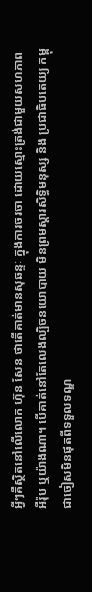អ្វីៗគឺស្ថិតនៅលើលោក ហ៊ុន សែន ថាតើគាត់មានសុឆន្ទៈ ក្នុងការចរចា ដោយស្មោះត្រង់ជាមួយសហភាពអឺរ៉ុប ឬយ៉ាងណា។ បើគាត់នៅតែលេងល្បិចនយោបាយ មិនព្រមស្ដារសិទ្ធិមនុស្ស និង ប្រជាធិបតេយ្យ កម្ពុជាចៀសមិនផុតពីទទួលទណ្ឌ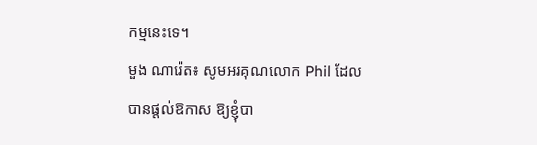កម្មនេះទេ។
មួង ណារ៉េត៖ សូមអរគុណលោក Phil ដែលបានផ្តល់ឱកាស ឱ្យខ្ញុំបា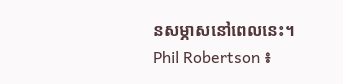នសម្ភាសនៅពេលនេះ។
Phil Robertson ៖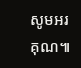សូមអរគុណ៕